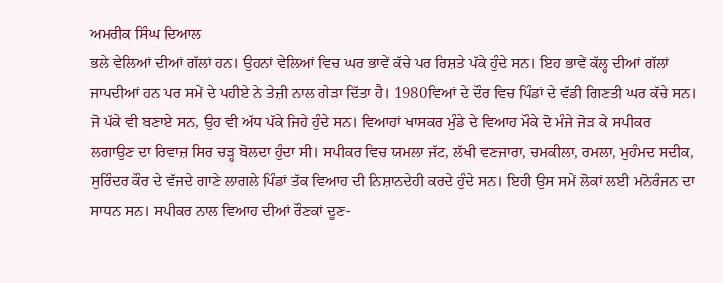ਅਮਰੀਕ ਸਿੰਘ ਦਿਆਲ
ਭਲੇ ਵੇਲਿਆਂ ਦੀਆਂ ਗੱਲਾਂ ਹਨ। ਉਹਨਾਂ ਵੇਲਿਆਂ ਵਿਚ ਘਰ ਭਾਵੇਂ ਕੱਚੇ ਪਰ ਰਿਸ਼ਤੇ ਪੱਕੇ ਹੁੰਦੇ ਸਨ। ਇਹ ਭਾਵੇਂ ਕੱਲ੍ਹ ਦੀਆਂ ਗੱਲਾਂ ਜਾਪਦੀਆਂ ਹਨ ਪਰ ਸਮੇਂ ਦੇ ਪਹੀਏ ਨੇ ਤੇਜ਼ੀ ਨਾਲ ਗੇੜਾ ਦਿੱਤਾ ਹੈ। 1980ਵਿਆਂ ਦੇ ਦੌਰ ਵਿਚ ਪਿੰਡਾਂ ਦੇ ਵੱਡੀ ਗਿਣਤੀ ਘਰ ਕੱਚੇ ਸਨ। ਜੋ ਪੱਕੇ ਵੀ ਬਣਾਏ ਸਨ, ਉਹ ਵੀ ਅੱਧ ਪੱਕੇ ਜਿਹੇ ਹੁੰਦੇ ਸਨ। ਵਿਆਹਾਂ ਖਾਸਕਰ ਮੁੰਡੇ ਦੇ ਵਿਆਹ ਮੌਕੇ ਦੋ ਮੰਜੇ ਜੋੜ ਕੇ ਸਪੀਕਰ ਲਗਾਉਣ ਦਾ ਰਿਵਾਜ਼ ਸਿਰ ਚੜ੍ਹ ਬੋਲਦਾ ਹੁੰਦਾ ਸੀ। ਸਪੀਕਰ ਵਿਚ ਯਮਲਾ ਜੱਟ, ਲੱਖੀ ਵਣਜਾਰਾ, ਚਮਕੀਲਾ, ਰਮਲਾ, ਮੁਹੰਮਦ ਸਦੀਕ, ਸੁਰਿੰਦਰ ਕੌਰ ਦੇ ਵੱਜਦੇ ਗਾਣੇ ਲਾਗਲੇ ਪਿੰਡਾਂ ਤੱਕ ਵਿਆਹ ਦੀ ਨਿਸ਼ਾਨਦੇਹੀ ਕਰਦੇ ਹੁੰਦੇ ਸਨ। ਇਹੀ ਉਸ ਸਮੇਂ ਲੋਕਾਂ ਲਈ ਮਨੋਰੰਜਨ ਦਾ ਸਾਧਨ ਸਨ। ਸਪੀਕਰ ਨਾਲ ਵਿਆਹ ਦੀਆਂ ਰੌਣਕਾਂ ਦੂਣ-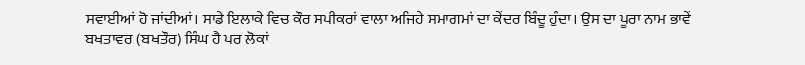ਸਵਾਈਆਂ ਹੋ ਜਾਂਦੀਆਂ। ਸਾਡੇ ਇਲਾਕੇ ਵਿਚ ਕੌਰ ਸਪੀਕਰਾਂ ਵਾਲਾ ਅਜਿਹੇ ਸਮਾਗਮਾਂ ਦਾ ਕੇਂਦਰ ਬਿੰਦੂ ਹੁੰਦਾ। ਉਸ ਦਾ ਪੂਰਾ ਨਾਮ ਭਾਵੇਂ ਬਖਤਾਵਰ (ਬਖਤੌਰ) ਸਿੰਘ ਹੈ ਪਰ ਲੋਕਾਂ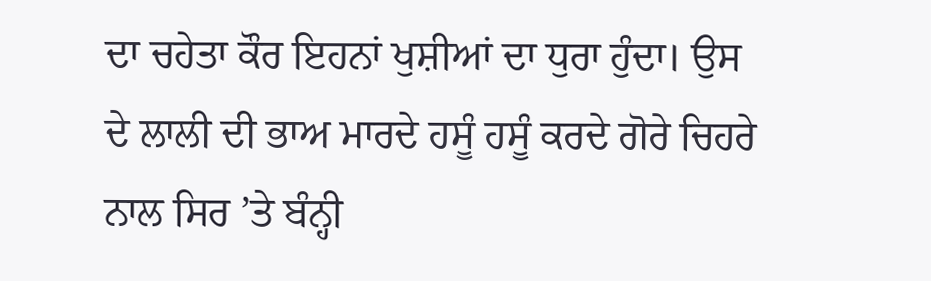ਦਾ ਚਹੇਤਾ ਕੌਰ ਇਹਨਾਂ ਖੁਸ਼ੀਆਂ ਦਾ ਧੁਰਾ ਹੁੰਦਾ। ਉਸ ਦੇ ਲਾਲੀ ਦੀ ਭਾਅ ਮਾਰਦੇ ਹਸੂੰ ਹਸੂੰ ਕਰਦੇ ਗੋਰੇ ਚਿਹਰੇ ਨਾਲ ਸਿਰ ’ਤੇ ਬੰਨ੍ਹੀ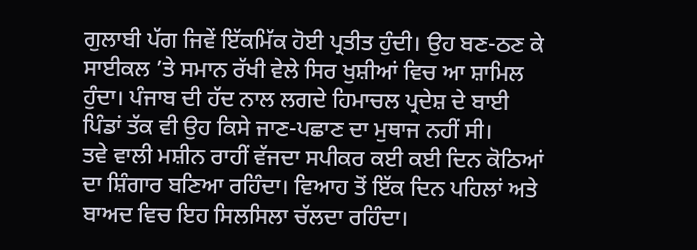ਗੁਲਾਬੀ ਪੱਗ ਜਿਵੇਂ ਇੱਕਮਿੱਕ ਹੋਈ ਪ੍ਰਤੀਤ ਹੁੰਦੀ। ਉਹ ਬਣ-ਠਣ ਕੇ ਸਾਈਕਲ ’ਤੇ ਸਮਾਨ ਰੱਖੀ ਵੇਲੇ ਸਿਰ ਖੁਸ਼ੀਆਂ ਵਿਚ ਆ ਸ਼ਾਮਿਲ ਹੁੰਦਾ। ਪੰਜਾਬ ਦੀ ਹੱਦ ਨਾਲ ਲਗਦੇ ਹਿਮਾਚਲ ਪ੍ਰਦੇਸ਼ ਦੇ ਬਾਈ ਪਿੰਡਾਂ ਤੱਕ ਵੀ ਉਹ ਕਿਸੇ ਜਾਣ-ਪਛਾਣ ਦਾ ਮੁਥਾਜ ਨਹੀਂ ਸੀ।
ਤਵੇ ਵਾਲੀ ਮਸ਼ੀਨ ਰਾਹੀਂ ਵੱਜਦਾ ਸਪੀਕਰ ਕਈ ਕਈ ਦਿਨ ਕੋਠਿਆਂ ਦਾ ਸ਼ਿੰਗਾਰ ਬਣਿਆ ਰਹਿੰਦਾ। ਵਿਆਹ ਤੋਂ ਇੱਕ ਦਿਨ ਪਹਿਲਾਂ ਅਤੇ ਬਾਅਦ ਵਿਚ ਇਹ ਸਿਲਸਿਲਾ ਚੱਲਦਾ ਰਹਿੰਦਾ।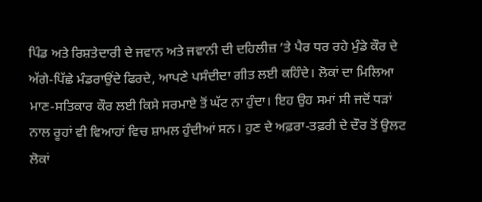ਪਿੰਡ ਅਤੇ ਰਿਸ਼ਤੇਦਾਰੀ ਦੇ ਜਵਾਨ ਅਤੇ ਜਵਾਨੀ ਦੀ ਦਹਿਲੀਜ਼ ’ਤੇ ਪੈਰ ਧਰ ਰਹੇ ਮੁੰਡੇ ਕੌਰ ਦੇ ਅੱਗੇ-ਪਿੱਛੇ ਮੰਡਰਾਉਂਦੇ ਫਿਰਦੇ, ਆਪਣੇ ਪਸੰਦੀਦਾ ਗੀਤ ਲਈ ਕਹਿੰਦੇ। ਲੋਕਾਂ ਦਾ ਮਿਲਿਆ ਮਾਣ-ਸਤਿਕਾਰ ਕੌਰ ਲਈ ਕਿਸੇ ਸਰਮਾਏ ਤੋਂ ਘੱਟ ਨਾ ਹੁੰਦਾ। ਇਹ ਉਹ ਸਮਾਂ ਸੀ ਜਦੋਂ ਧੜਾਂ ਨਾਲ ਰੂਹਾਂ ਵੀ ਵਿਆਹਾਂ ਵਿਚ ਸ਼ਾਮਲ ਹੁੰਦੀਆਂ ਸਨ। ਹੁਣ ਦੇ ਅਫ਼ਰਾ-ਤਫ਼ਰੀ ਦੇ ਦੌਰ ਤੋਂ ਉਲਟ ਲੋਕਾਂ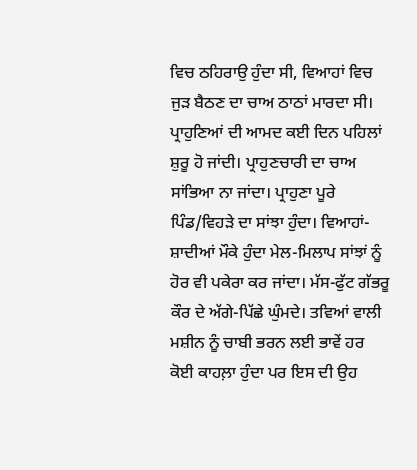ਵਿਚ ਠਹਿਰਾਉ ਹੁੰਦਾ ਸੀ, ਵਿਆਹਾਂ ਵਿਚ ਜੁੜ ਬੈਠਣ ਦਾ ਚਾਅ ਠਾਠਾਂ ਮਾਰਦਾ ਸੀ। ਪ੍ਰਾਹੁਣਿਆਂ ਦੀ ਆਮਦ ਕਈ ਦਿਨ ਪਹਿਲਾਂ ਸ਼ੁਰੂ ਹੋ ਜਾਂਦੀ। ਪ੍ਰਾਹੁਣਚਾਰੀ ਦਾ ਚਾਅ ਸਾਂਭਿਆ ਨਾ ਜਾਂਦਾ। ਪ੍ਰਾਹੁਣਾ ਪੂਰੇ ਪਿੰਡ/ਵਿਹੜੇ ਦਾ ਸਾਂਝਾ ਹੁੰਦਾ। ਵਿਆਹਾਂ-ਸ਼ਾਦੀਆਂ ਮੌਕੇ ਹੁੰਦਾ ਮੇਲ-ਮਿਲਾਪ ਸਾਂਝਾਂ ਨੂੰ ਹੋਰ ਵੀ ਪਕੇਰਾ ਕਰ ਜਾਂਦਾ। ਮੱਸ-ਫੁੱਟ ਗੱਭਰੂ ਕੌਰ ਦੇ ਅੱਗੇ-ਪਿੱਛੇ ਘੁੰਮਦੇ। ਤਵਿਆਂ ਵਾਲੀ ਮਸ਼ੀਨ ਨੂੰ ਚਾਬੀ ਭਰਨ ਲਈ ਭਾਵੇਂ ਹਰ ਕੋਈ ਕਾਹਲ਼ਾ ਹੁੰਦਾ ਪਰ ਇਸ ਦੀ ਉਹ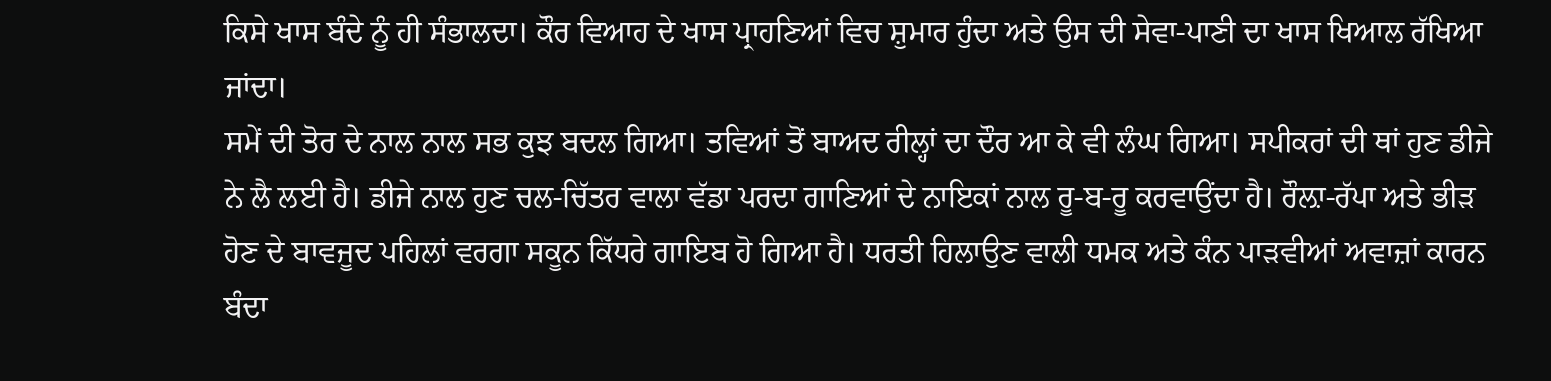ਕਿਸੇ ਖਾਸ ਬੰਦੇ ਨੂੰ ਹੀ ਸੰਭਾਲਦਾ। ਕੌਰ ਵਿਆਹ ਦੇ ਖਾਸ ਪ੍ਰਾਹਣਿਆਂ ਵਿਚ ਸ਼ੁਮਾਰ ਹੁੰਦਾ ਅਤੇ ਉਸ ਦੀ ਸੇਵਾ-ਪਾਣੀ ਦਾ ਖਾਸ ਖਿਆਲ ਰੱਖਿਆ ਜਾਂਦਾ।
ਸਮੇਂ ਦੀ ਤੋਰ ਦੇ ਨਾਲ ਨਾਲ ਸਭ ਕੁਝ ਬਦਲ ਗਿਆ। ਤਵਿਆਂ ਤੋਂ ਬਾਅਦ ਰੀਲ੍ਹਾਂ ਦਾ ਦੌਰ ਆ ਕੇ ਵੀ ਲੰਘ ਗਿਆ। ਸਪੀਕਰਾਂ ਦੀ ਥਾਂ ਹੁਣ ਡੀਜੇ ਨੇ ਲੈ ਲਈ ਹੈ। ਡੀਜੇ ਨਾਲ ਹੁਣ ਚਲ-ਚਿੱਤਰ ਵਾਲਾ ਵੱਡਾ ਪਰਦਾ ਗਾਣਿਆਂ ਦੇ ਨਾਇਕਾਂ ਨਾਲ ਰੂ-ਬ-ਰੂ ਕਰਵਾਉਂਦਾ ਹੈ। ਰੌਲ਼ਾ-ਰੱਪਾ ਅਤੇ ਭੀੜ ਹੋਣ ਦੇ ਬਾਵਜੂਦ ਪਹਿਲਾਂ ਵਰਗਾ ਸਕੂਨ ਕਿੱਧਰੇ ਗਾਇਬ ਹੋ ਗਿਆ ਹੈ। ਧਰਤੀ ਹਿਲਾਉਣ ਵਾਲੀ ਧਮਕ ਅਤੇ ਕੰਨ ਪਾੜਵੀਆਂ ਅਵਾਜ਼ਾਂ ਕਾਰਨ ਬੰਦਾ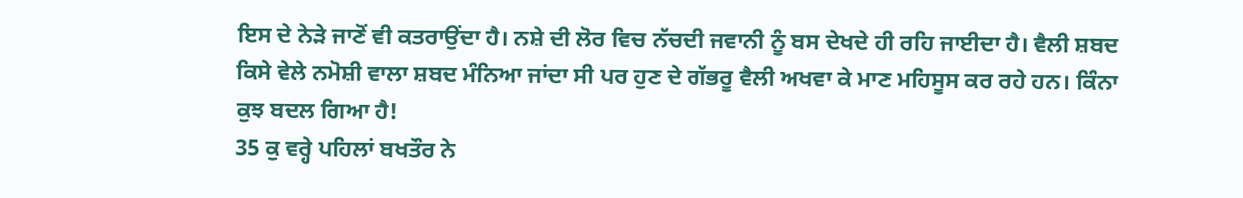ਇਸ ਦੇ ਨੇੜੇ ਜਾਣੋਂ ਵੀ ਕਤਰਾਉਂਦਾ ਹੈ। ਨਸ਼ੇ ਦੀ ਲੋਰ ਵਿਚ ਨੱਚਦੀ ਜਵਾਨੀ ਨੂੰ ਬਸ ਦੇਖਦੇ ਹੀ ਰਹਿ ਜਾਈਦਾ ਹੈ। ਵੈਲੀ ਸ਼ਬਦ ਕਿਸੇ ਵੇਲੇ ਨਮੋਸ਼ੀ ਵਾਲਾ ਸ਼ਬਦ ਮੰਨਿਆ ਜਾਂਦਾ ਸੀ ਪਰ ਹੁਣ ਦੇ ਗੱਭਰੂ ਵੈਲੀ ਅਖਵਾ ਕੇ ਮਾਣ ਮਹਿਸੂਸ ਕਰ ਰਹੇ ਹਨ। ਕਿੰਨਾ ਕੁਝ ਬਦਲ ਗਿਆ ਹੈ!
35 ਕੁ ਵਰ੍ਹੇ ਪਹਿਲਾਂ ਬਖਤੌਰ ਨੇ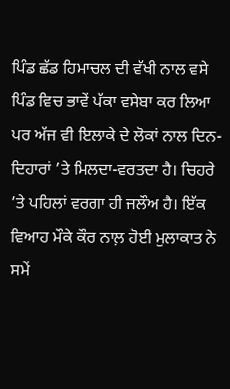ਪਿੰਡ ਛੱਡ ਹਿਮਾਚਲ ਦੀ ਵੱਖੀ ਨਾਲ ਵਸੇ ਪਿੰਡ ਵਿਚ ਭਾਵੇਂ ਪੱਕਾ ਵਸੇਬਾ ਕਰ ਲਿਆ ਪਰ ਅੱਜ ਵੀ ਇਲਾਕੇ ਦੇ ਲੋਕਾਂ ਨਾਲ ਦਿਨ-ਦਿਹਾਰਾਂ ’ਤੇ ਮਿਲਦਾ-ਵਰਤਦਾ ਹੈ। ਚਿਹਰੇ ’ਤੇ ਪਹਿਲਾਂ ਵਰਗਾ ਹੀ ਜਲੌਅ ਹੈ। ਇੱਕ ਵਿਆਹ ਮੌਕੇ ਕੌਰ ਨਾਲ਼ ਹੋਈ ਮੁਲਾਕਾਤ ਨੇ ਸਮੇਂ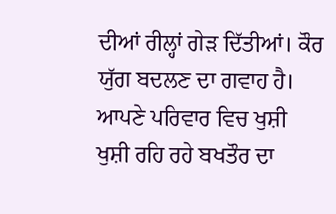ਦੀਆਂ ਰੀਲ੍ਹਾਂ ਗੇੜ ਦਿੱਤੀਆਂ। ਕੌਰ ਯੁੱਗ ਬਦਲਣ ਦਾ ਗਵਾਹ ਹੈ। ਆਪਣੇ ਪਰਿਵਾਰ ਵਿਚ ਖੁਸ਼ੀ ਖੁਸ਼ੀ ਰਹਿ ਰਹੇ ਬਖਤੌਰ ਦਾ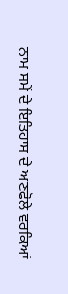ਨਾਮ ਸਮੇਂ ਦੇ ਇਤਿਹਾਸ ਦੇ ਅਣਫੋਲੇ ਵਰਕਿਆਂ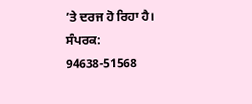’ਤੇ ਦਰਜ ਹੋ ਰਿਹਾ ਹੈ।
ਸੰਪਰਕ: 94638-51568